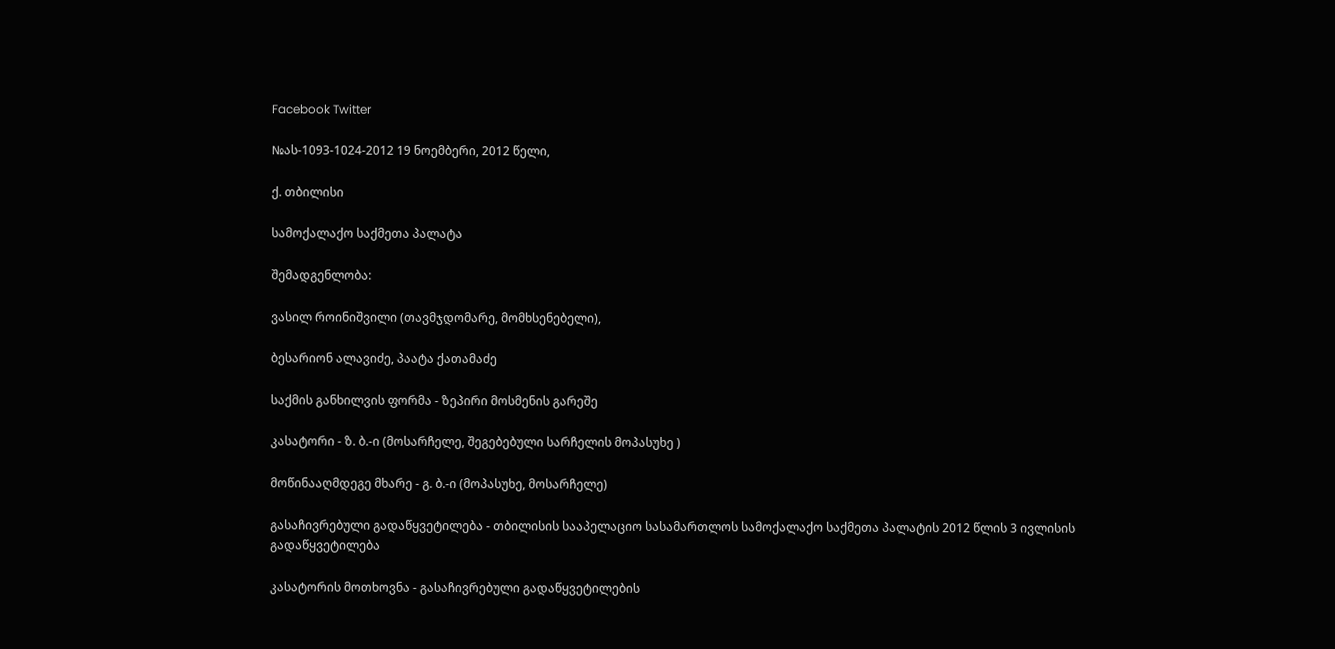Facebook Twitter

№ას-1093-1024-2012 19 ნოემბერი, 2012 წელი,

ქ. თბილისი

სამოქალაქო საქმეთა პალატა

შემადგენლობა:

ვასილ როინიშვილი (თავმჯდომარე, მომხსენებელი),

ბესარიონ ალავიძე, პაატა ქათამაძე

საქმის განხილვის ფორმა - ზეპირი მოსმენის გარეშე

კასატორი - ზ. ბ.-ი (მოსარჩელე, შეგებებული სარჩელის მოპასუხე )

მოწინააღმდეგე მხარე - გ. ბ.-ი (მოპასუხე, მოსარჩელე)

გასაჩივრებული გადაწყვეტილება - თბილისის სააპელაციო სასამართლოს სამოქალაქო საქმეთა პალატის 2012 წლის 3 ივლისის გადაწყვეტილება

კასატორის მოთხოვნა - გასაჩივრებული გადაწყვეტილების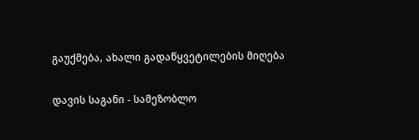გაუქმება, ახალი გადაწყვეტილების მიღება

დავის საგანი - სამეზობლო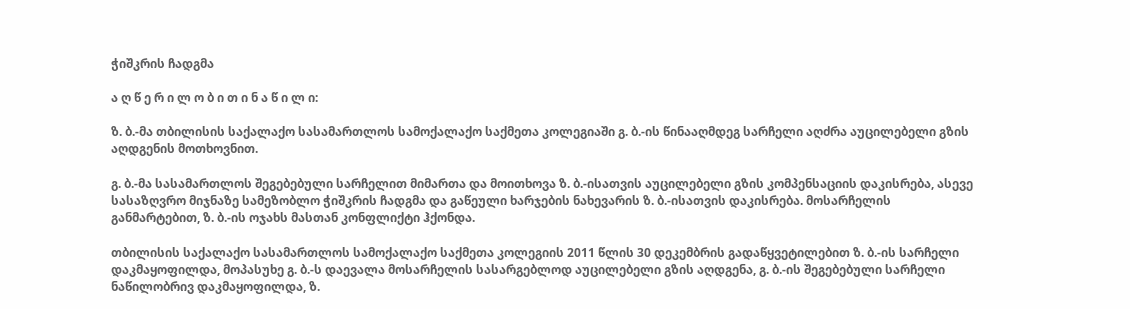ჭიშკრის ჩადგმა

ა ღ წ ე რ ი ლ ო ბ ი თ ი ნ ა წ ი ლ ი:

ზ. ბ.-მა თბილისის საქალაქო სასამართლოს სამოქალაქო საქმეთა კოლეგიაში გ. ბ.-ის წინააღმდეგ სარჩელი აღძრა აუცილებელი გზის აღდგენის მოთხოვნით.

გ. ბ.-მა სასამართლოს შეგებებული სარჩელით მიმართა და მოითხოვა ზ. ბ.-ისათვის აუცილებელი გზის კომპენსაციის დაკისრება, ასევე სასაზღვრო მიჯნაზე სამეზობლო ჭიშკრის ჩადგმა და გაწეული ხარჯების ნახევარის ზ. ბ.-ისათვის დაკისრება. მოსარჩელის განმარტებით, ზ. ბ.-ის ოჯახს მასთან კონფლიქტი ჰქონდა.

თბილისის საქალაქო სასამართლოს სამოქალაქო საქმეთა კოლეგიის 2011 წლის 30 დეკემბრის გადაწყვეტილებით ზ. ბ.-ის სარჩელი დაკმაყოფილდა, მოპასუხე გ. ბ.-ს დაევალა მოსარჩელის სასარგებლოდ აუცილებელი გზის აღდგენა, გ. ბ.-ის შეგებებული სარჩელი ნაწილობრივ დაკმაყოფილდა, ზ.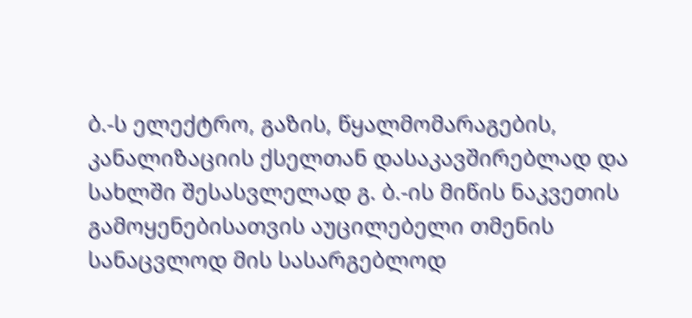ბ.-ს ელექტრო, გაზის, წყალმომარაგების, კანალიზაციის ქსელთან დასაკავშირებლად და სახლში შესასვლელად გ. ბ.-ის მიწის ნაკვეთის გამოყენებისათვის აუცილებელი თმენის სანაცვლოდ მის სასარგებლოდ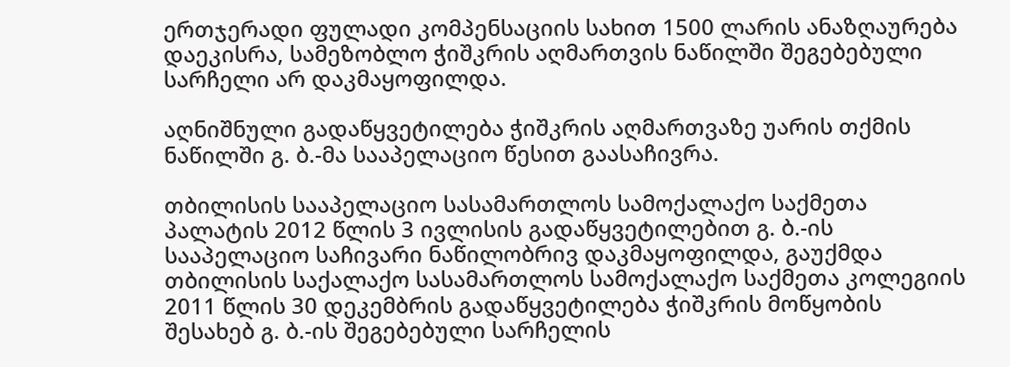ერთჯერადი ფულადი კომპენსაციის სახით 1500 ლარის ანაზღაურება დაეკისრა, სამეზობლო ჭიშკრის აღმართვის ნაწილში შეგებებული სარჩელი არ დაკმაყოფილდა.

აღნიშნული გადაწყვეტილება ჭიშკრის აღმართვაზე უარის თქმის ნაწილში გ. ბ.-მა სააპელაციო წესით გაასაჩივრა.

თბილისის სააპელაციო სასამართლოს სამოქალაქო საქმეთა პალატის 2012 წლის 3 ივლისის გადაწყვეტილებით გ. ბ.-ის სააპელაციო საჩივარი ნაწილობრივ დაკმაყოფილდა, გაუქმდა თბილისის საქალაქო სასამართლოს სამოქალაქო საქმეთა კოლეგიის 2011 წლის 30 დეკემბრის გადაწყვეტილება ჭიშკრის მოწყობის შესახებ გ. ბ.-ის შეგებებული სარჩელის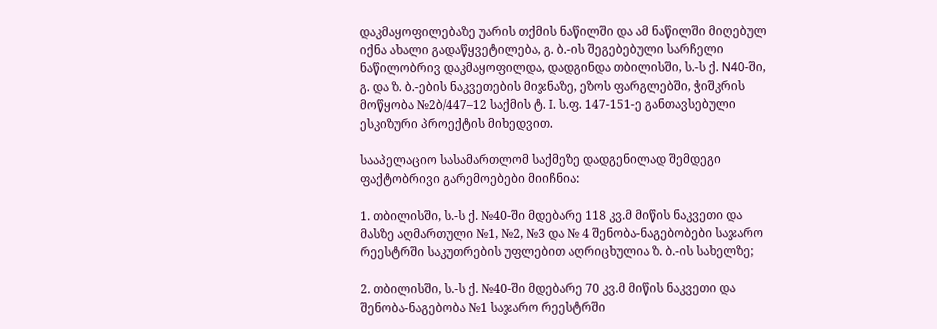დაკმაყოფილებაზე უარის თქმის ნაწილში და ამ ნაწილში მიღებულ იქნა ახალი გადაწყვეტილება, გ. ბ.-ის შეგებებული სარჩელი ნაწილობრივ დაკმაყოფილდა, დადგინდა თბილისში, ს.-ს ქ. N40-ში, გ. და ზ. ბ.-ების ნაკვეთების მიჯნაზე, ეზოს ფარგლებში, ჭიშკრის მოწყობა №2ბ/447–12 საქმის ტ. I. ს.ფ. 147-151-ე განთავსებული ესკიზური პროექტის მიხედვით.

სააპელაციო სასამართლომ საქმეზე დადგენილად შემდეგი ფაქტობრივი გარემოებები მიიჩნია:

1. თბილისში, ს.-ს ქ. №40-ში მდებარე 118 კვ.მ მიწის ნაკვეთი და მასზე აღმართული №1, №2, №3 და № 4 შენობა-ნაგებობები საჯარო რეესტრში საკუთრების უფლებით აღრიცხულია ზ. ბ.-ის სახელზე;

2. თბილისში, ს.-ს ქ. №40-ში მდებარე 70 კვ.მ მიწის ნაკვეთი და შენობა-ნაგებობა №1 საჯარო რეესტრში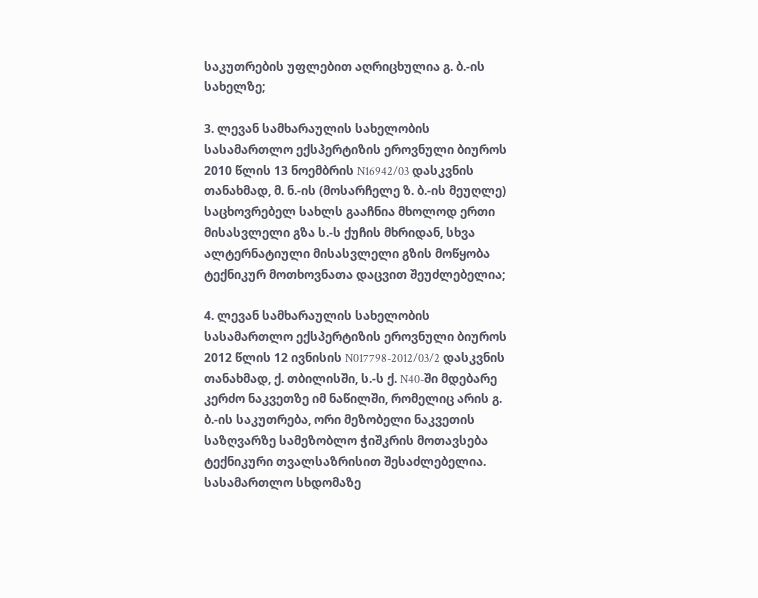საკუთრების უფლებით აღრიცხულია გ. ბ.-ის სახელზე;

3. ლევან სამხარაულის სახელობის სასამართლო ექსპერტიზის ეროვნული ბიუროს 2010 წლის 13 ნოემბრის N16942/03 დასკვნის თანახმად, მ. ნ.-ის (მოსარჩელე ზ. ბ.-ის მეუღლე) საცხოვრებელ სახლს გააჩნია მხოლოდ ერთი მისასვლელი გზა ს.-ს ქუჩის მხრიდან, სხვა ალტერნატიული მისასვლელი გზის მოწყობა ტექნიკურ მოთხოვნათა დაცვით შეუძლებელია;

4. ლევან სამხარაულის სახელობის სასამართლო ექსპერტიზის ეროვნული ბიუროს 2012 წლის 12 ივნისის N017798-2012/03/2 დასკვნის თანახმად, ქ. თბილისში, ს.-ს ქ. N40-ში მდებარე კერძო ნაკვეთზე იმ ნაწილში, რომელიც არის გ. ბ.-ის საკუთრება, ორი მეზობელი ნაკვეთის საზღვარზე სამეზობლო ჭიშკრის მოთავსება ტექნიკური თვალსაზრისით შესაძლებელია. სასამართლო სხდომაზე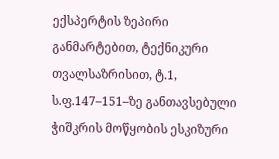ექსპერტის ზეპირი განმარტებით, ტექნიკური თვალსაზრისით, ტ.1, ს.ფ.147–151–ზე განთავსებული ჭიშკრის მოწყობის ესკიზური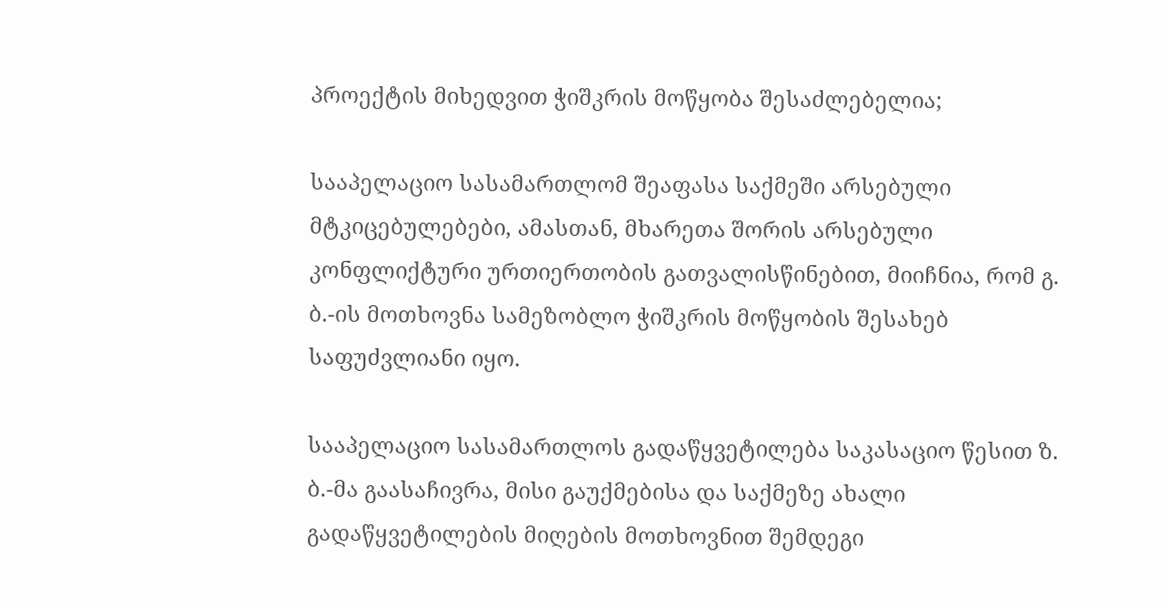პროექტის მიხედვით ჭიშკრის მოწყობა შესაძლებელია;

სააპელაციო სასამართლომ შეაფასა საქმეში არსებული მტკიცებულებები, ამასთან, მხარეთა შორის არსებული კონფლიქტური ურთიერთობის გათვალისწინებით, მიიჩნია, რომ გ. ბ.-ის მოთხოვნა სამეზობლო ჭიშკრის მოწყობის შესახებ საფუძვლიანი იყო.

სააპელაციო სასამართლოს გადაწყვეტილება საკასაციო წესით ზ. ბ.-მა გაასაჩივრა, მისი გაუქმებისა და საქმეზე ახალი გადაწყვეტილების მიღების მოთხოვნით შემდეგი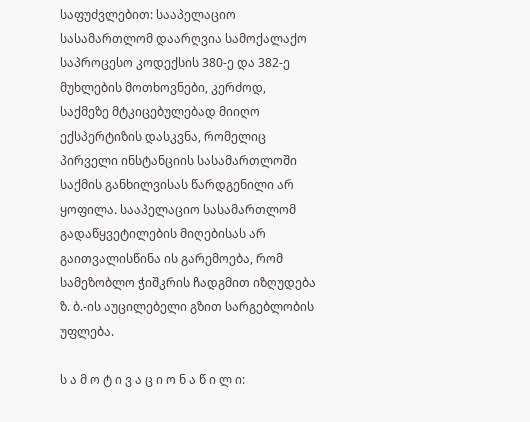საფუძვლებით: სააპელაციო სასამართლომ დაარღვია სამოქალაქო საპროცესო კოდექსის 380-ე და 382-ე მუხლების მოთხოვნები, კერძოდ, საქმეზე მტკიცებულებად მიიღო ექსპერტიზის დასკვნა, რომელიც პირველი ინსტანციის სასამართლოში საქმის განხილვისას წარდგენილი არ ყოფილა. სააპელაციო სასამართლომ გადაწყვეტილების მიღებისას არ გაითვალისწინა ის გარემოება, რომ სამეზობლო ჭიშკრის ჩადგმით იზღუდება ზ. ბ.-ის აუცილებელი გზით სარგებლობის უფლება.

ს ა მ ო ტ ი ვ ა ც ი ო ნ ა წ ი ლ ი: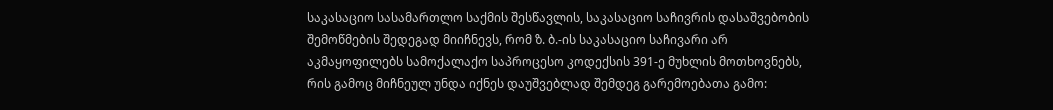საკასაციო სასამართლო საქმის შესწავლის, საკასაციო საჩივრის დასაშვებობის შემოწმების შედეგად მიიჩნევს, რომ ზ. ბ.-ის საკასაციო საჩივარი არ აკმაყოფილებს სამოქალაქო საპროცესო კოდექსის 391-ე მუხლის მოთხოვნებს, რის გამოც მიჩნეულ უნდა იქნეს დაუშვებლად შემდეგ გარემოებათა გამო: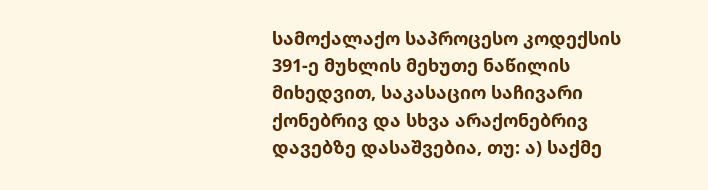სამოქალაქო საპროცესო კოდექსის 391-ე მუხლის მეხუთე ნაწილის მიხედვით, საკასაციო საჩივარი ქონებრივ და სხვა არაქონებრივ დავებზე დასაშვებია, თუ: ა) საქმე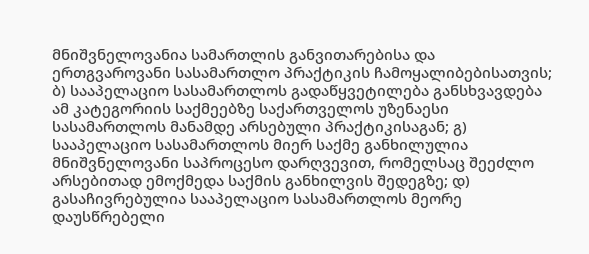მნიშვნელოვანია სამართლის განვითარებისა და ერთგვაროვანი სასამართლო პრაქტიკის ჩამოყალიბებისათვის; ბ) სააპელაციო სასამართლოს გადაწყვეტილება განსხვავდება ამ კატეგორიის საქმეებზე საქართველოს უზენაესი სასამართლოს მანამდე არსებული პრაქტიკისაგან; გ) სააპელაციო სასამართლოს მიერ საქმე განხილულია მნიშვნელოვანი საპროცესო დარღვევით, რომელსაც შეეძლო არსებითად ემოქმედა საქმის განხილვის შედეგზე; დ) გასაჩივრებულია სააპელაციო სასამართლოს მეორე დაუსწრებელი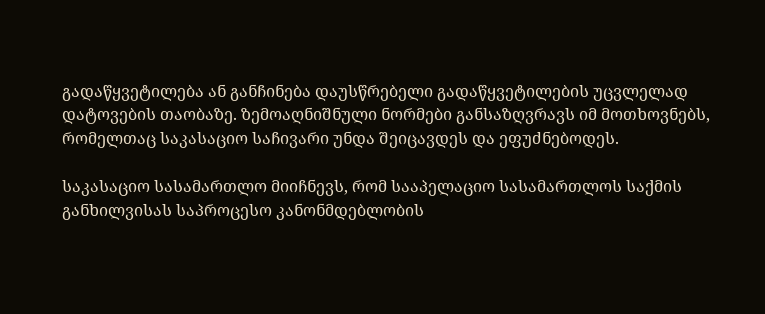გადაწყვეტილება ან განჩინება დაუსწრებელი გადაწყვეტილების უცვლელად დატოვების თაობაზე. ზემოაღნიშნული ნორმები განსაზღვრავს იმ მოთხოვნებს, რომელთაც საკასაციო საჩივარი უნდა შეიცავდეს და ეფუძნებოდეს.

საკასაციო სასამართლო მიიჩნევს, რომ სააპელაციო სასამართლოს საქმის განხილვისას საპროცესო კანონმდებლობის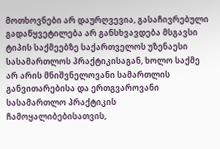მოთხოვნები არ დაურღვევია, გასაჩივრებული გადაწყვეტილება არ განსხვავდება მსგავსი ტიპის საქმეებზე საქართველოს უზენაესი სასამართლოს პრაქტიკისაგან, ხოლო საქმე არ არის მნიშვნელოვანი სამართლის განვითარებისა და ერთგვაროვანი სასამართლო პრაქტიკის ჩამოყალიბებისათვის,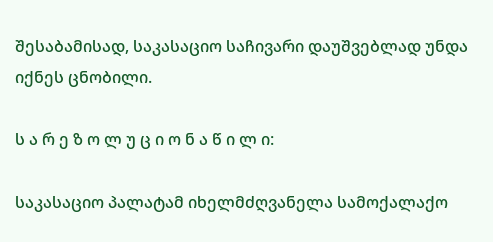შესაბამისად, საკასაციო საჩივარი დაუშვებლად უნდა იქნეს ცნობილი.

ს ა რ ე ზ ო ლ უ ც ი ო ნ ა წ ი ლ ი:

საკასაციო პალატამ იხელმძღვანელა სამოქალაქო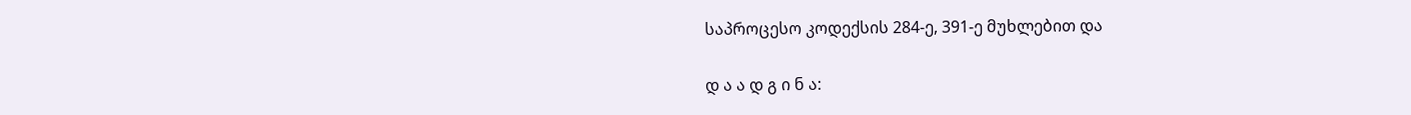საპროცესო კოდექსის 284-ე, 391-ე მუხლებით და

დ ა ა დ გ ი ნ ა: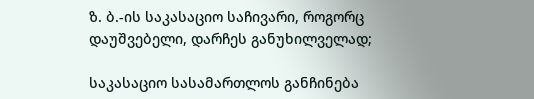ზ. ბ.-ის საკასაციო საჩივარი, როგორც დაუშვებელი, დარჩეს განუხილველად;

საკასაციო სასამართლოს განჩინება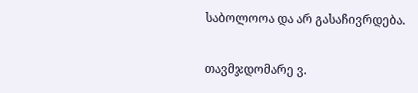საბოლოოა და არ გასაჩივრდება.

თავმჯდომარე ვ.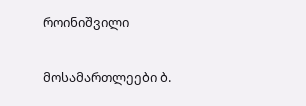როინიშვილი

მოსამართლეები ბ.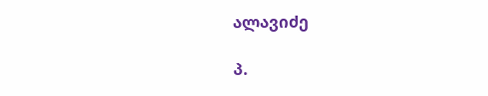ალავიძე

პ.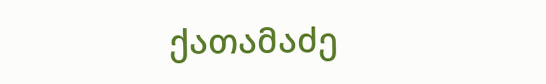ქათამაძე